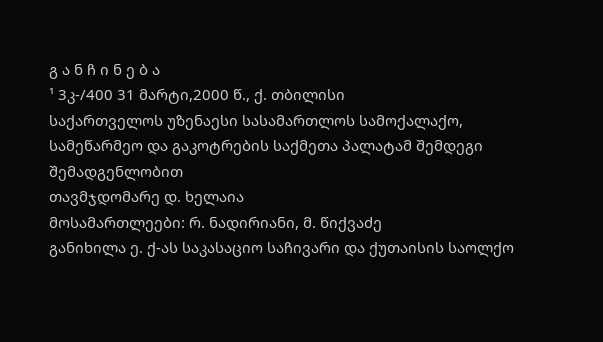გ ა ნ ჩ ი ნ ე ბ ა
¹ 3კ-/400 31 მარტი,2000 წ., ქ. თბილისი
საქართველოს უზენაესი სასამართლოს სამოქალაქო, სამეწარმეო და გაკოტრების საქმეთა პალატამ შემდეგი შემადგენლობით
თავმჯდომარე დ. ხელაია
მოსამართლეები: რ. ნადირიანი, მ. წიქვაძე
განიხილა ე. ქ-ას საკასაციო საჩივარი და ქუთაისის საოლქო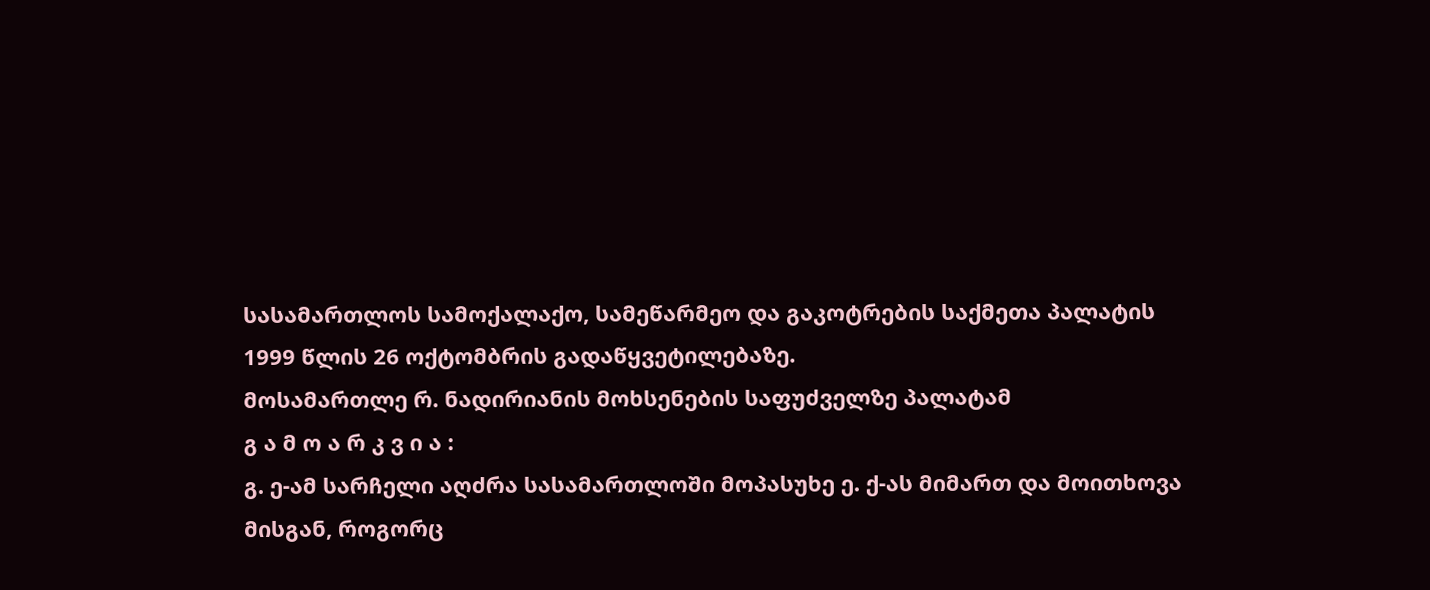სასამართლოს სამოქალაქო, სამეწარმეო და გაკოტრების საქმეთა პალატის 1999 წლის 26 ოქტომბრის გადაწყვეტილებაზე.
მოსამართლე რ. ნადირიანის მოხსენების საფუძველზე პალატამ
გ ა მ ო ა რ კ ვ ი ა :
გ. ე-ამ სარჩელი აღძრა სასამართლოში მოპასუხე ე. ქ-ას მიმართ და მოითხოვა მისგან, როგორც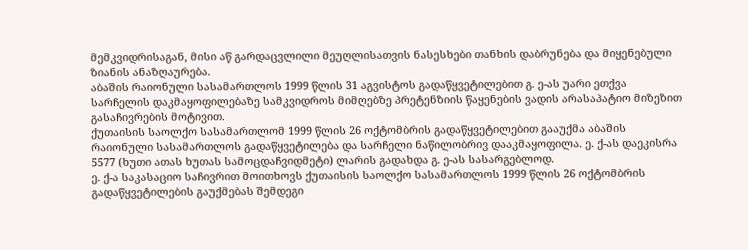მემკვიდრისაგან, მისი აწ გარდაცვლილი მეუღლისათვის ნასესხები თანხის დაბრუნება და მიყენებული ზიანის ანაზღაურება.
აბაშის რაიონული სასამართლოს 1999 წლის 31 აგვისტოს გადაწყვეტილებით გ. ე-ას უარი ეთქვა სარჩელის დაკმაყოფილებაზე სამკვიდროს მიმღებზე პრეტენზიის წაყენების ვადის არასაპატიო მიზეზით გასაჩივრების მოტივით.
ქუთაისის საოლქო სასამართლომ 1999 წლის 26 ოქტომბრის გადაწყვეტილებით გააუქმა აბაშის რაიონული სასამართლოს გადაწყვეტილება და სარჩელი ნაწილობრივ დააკმაყოფილა. ე. ქ-ას დაეკისრა 5577 (ხუთი ათას ხუთას სამოცდაჩვიდმეტი) ლარის გადახდა გ. ე-ას სასარგებლოდ.
ე. ქ-ა საკასაციო საჩივრით მოითხოვს ქუთაისის საოლქო სასამართლოს 1999 წლის 26 ოქტომბრის გადაწყვეტილების გაუქმებას შემდეგი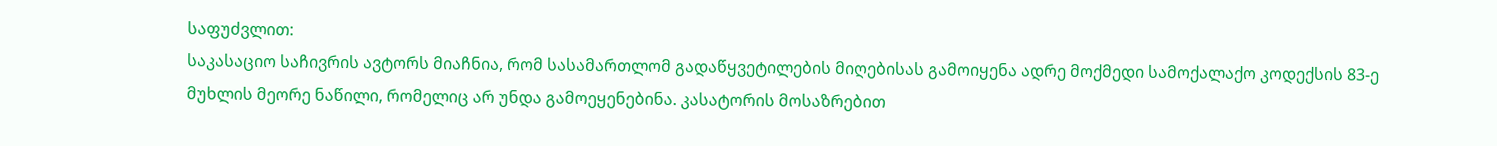საფუძვლით:
საკასაციო საჩივრის ავტორს მიაჩნია, რომ სასამართლომ გადაწყვეტილების მიღებისას გამოიყენა ადრე მოქმედი სამოქალაქო კოდექსის 83-ე მუხლის მეორე ნაწილი, რომელიც არ უნდა გამოეყენებინა. კასატორის მოსაზრებით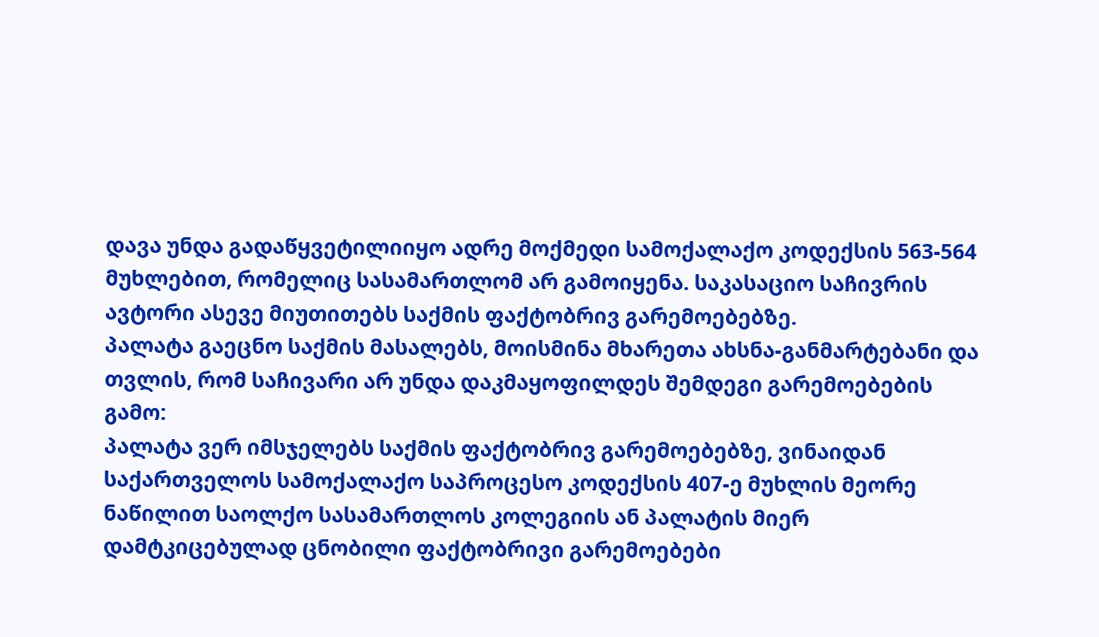დავა უნდა გადაწყვეტილიიყო ადრე მოქმედი სამოქალაქო კოდექსის 563-564 მუხლებით, რომელიც სასამართლომ არ გამოიყენა. საკასაციო საჩივრის ავტორი ასევე მიუთითებს საქმის ფაქტობრივ გარემოებებზე.
პალატა გაეცნო საქმის მასალებს, მოისმინა მხარეთა ახსნა-განმარტებანი და თვლის, რომ საჩივარი არ უნდა დაკმაყოფილდეს შემდეგი გარემოებების გამო:
პალატა ვერ იმსჯელებს საქმის ფაქტობრივ გარემოებებზე, ვინაიდან საქართველოს სამოქალაქო საპროცესო კოდექსის 407-ე მუხლის მეორე ნაწილით საოლქო სასამართლოს კოლეგიის ან პალატის მიერ დამტკიცებულად ცნობილი ფაქტობრივი გარემოებები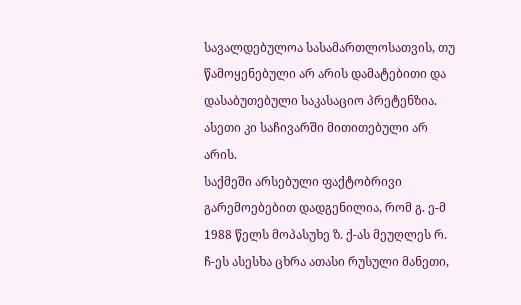სავალდებულოა სასამართლოსათვის, თუ წამოყენებული არ არის დამატებითი და დასაბუთებული საკასაციო პრეტენზია. ასეთი კი საჩივარში მითითებული არ არის.
საქმეში არსებული ფაქტობრივი გარემოებებით დადგენილია, რომ გ. ე-მ 1988 წელს მოპასუხე ზ. ქ-ას მეუღლეს რ. ჩ-ეს ასესხა ცხრა ათასი რუსული მანეთი,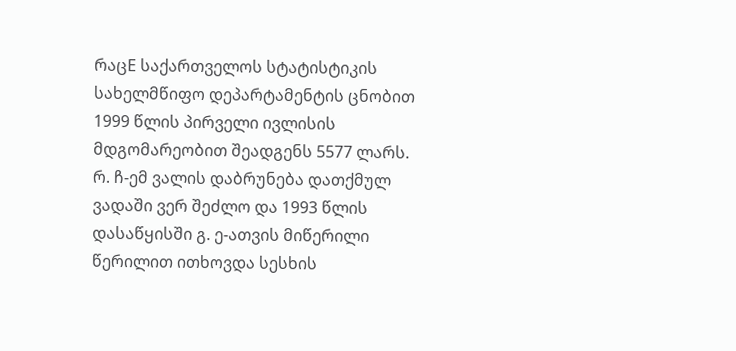რაცE საქართველოს სტატისტიკის სახელმწიფო დეპარტამენტის ცნობით 1999 წლის პირველი ივლისის მდგომარეობით შეადგენს 5577 ლარს. რ. ჩ-ემ ვალის დაბრუნება დათქმულ ვადაში ვერ შეძლო და 1993 წლის დასაწყისში გ. ე-ათვის მიწერილი წერილით ითხოვდა სესხის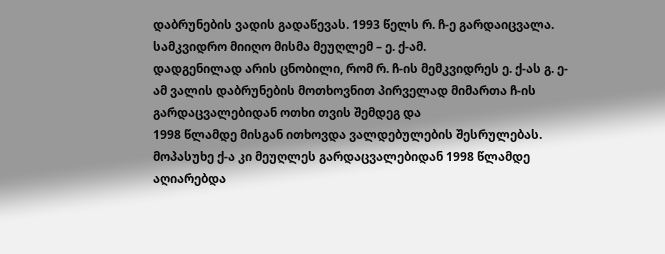დაბრუნების ვადის გადაწევას. 1993 წელს რ. ჩ-ე გარდაიცვალა. სამკვიდრო მიიღო მისმა მეუღლემ – ე. ქ-ამ.
დადგენილად არის ცნობილი, რომ რ. ჩ-ის მემკვიდრეს ე. ქ-ას გ. ე-ამ ვალის დაბრუნების მოთხოვნით პირველად მიმართა ჩ-ის გარდაცვალებიდან ოთხი თვის შემდეგ და
1998 წლამდე მისგან ითხოვდა ვალდებულების შესრულებას. მოპასუხე ქ-ა კი მეუღლეს გარდაცვალებიდან 1998 წლამდე აღიარებდა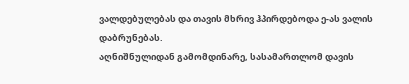ვალდებულებას და თავის მხრივ ჰპირდებოდა ე-ას ვალის დაბრუნებას.
აღნიშნულიდან გამომდინარე, სასამართლომ დავის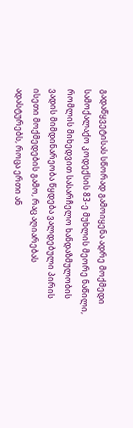გადაწყვეტისას სწორად გამოიყენა ადრე მოქმედი სამოქალაქო კოდექსის 83-ე მუხლის მეორე ნაწილი, რომლის მიხედვით სასარჩელო ხანდაზმულობის ვადის მიმდინარეობა წყდება ვალდებული პირის ისეთი მოქმედების გამო, რაც აღიარებას ადასტურებს, როცა ერთი ან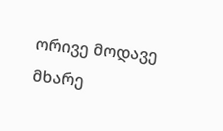ორივე მოდავე მხარე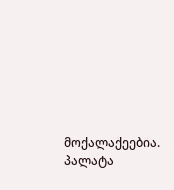მოქალაქეებია.
პალატა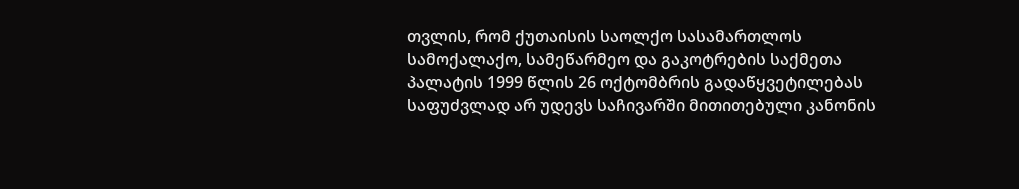თვლის, რომ ქუთაისის საოლქო სასამართლოს სამოქალაქო, სამეწარმეო და გაკოტრების საქმეთა პალატის 1999 წლის 26 ოქტომბრის გადაწყვეტილებას საფუძვლად არ უდევს საჩივარში მითითებული კანონის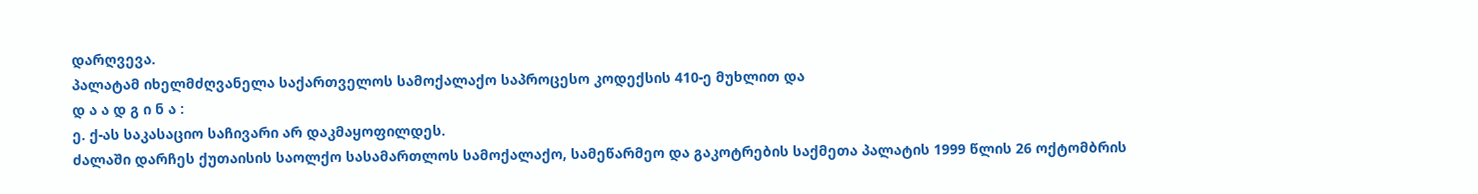დარღვევა.
პალატამ იხელმძღვანელა საქართველოს სამოქალაქო საპროცესო კოდექსის 410-ე მუხლით და
დ ა ა დ გ ი ნ ა :
ე. ქ-ას საკასაციო საჩივარი არ დაკმაყოფილდეს.
ძალაში დარჩეს ქუთაისის საოლქო სასამართლოს სამოქალაქო, სამეწარმეო და გაკოტრების საქმეთა პალატის 1999 წლის 26 ოქტომბრის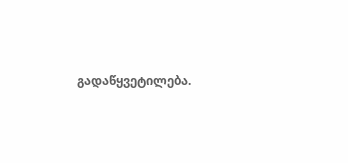გადაწყვეტილება.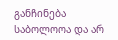განჩინება საბოლოოა და არ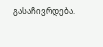გასაჩივრდება.